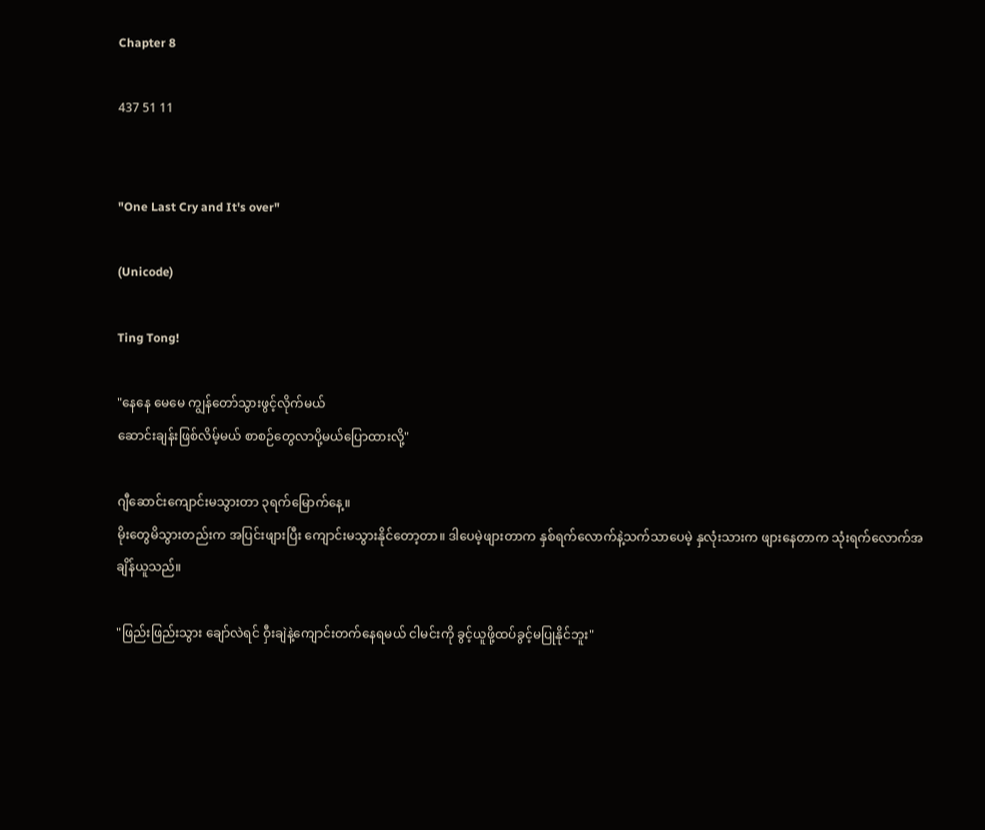Chapter 8

437 51 11


"One Last Cry and It's over"

(Unicode)

Ting Tong!

"နေနေ မေမေ ကျွန်တော်သွားဖွင့်လိုက်မယ်
ဆောင်းချန်းဖြစ်လိမ့်မယ် စာစဉ်တွေလာပို့မယ်ပြောထားလို့"

ဂျီဆောင်းကျောင်းမသွားတာ ၃ရက်မြောက်နေ့။
မိုးတွေမိသွားတည်းက အပြင်းဖျားပြီး ကျောင်းမသွားနိုင်တော့တာ။ ဒါပေမဲ့ဖျားတာက နှစ်ရက်လောက်နဲ့သက်သာပေမဲ့ နှလုံးသားက ဖျားနေတာက သုံးရက်လောက်အချိန်ယူသည်။

"ဖြည်းဖြည်းသွား ချော်လဲရင် ဝှီးချဲနဲ့ကျောင်းတက်နေရမယ် ငါမင်းကို ခွင့်ယူဖို့ထပ်ခွင့်မပြုနိုင်ဘူး"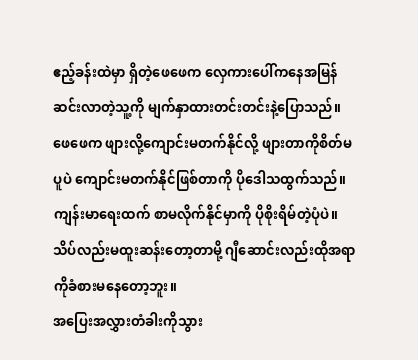ဧည့်ခန်းထဲမှာ ရှိတဲ့ဖေဖေက လှေကားပေါ်ကနေအမြန်ဆင်းလာတဲ့သူ့ကို မျက်နှာထားတင်းတင်းနဲ့ပြောသည်။ ဖေဖေက ဖျားလို့ကျောင်းမတက်နိုင်လို့ ဖျားတာကိုစိတ်မပူပဲ ကျောင်းမတက်နိုင်ဖြစ်တာကို ပိုဒေါသထွက်သည်။ ကျန်းမာရေးထက် စာမလိုက်နိုင်မှာကို ပိုစိုးရိမ်တဲ့ပုံပဲ။ သိပ်လည်းမထူးဆန်းတော့တာမို့ ဂျီဆောင်းလည်းထိုအရာကိုခံစားမနေတော့ဘူး။
အပြေးအလွှားတံခါးကိုသွား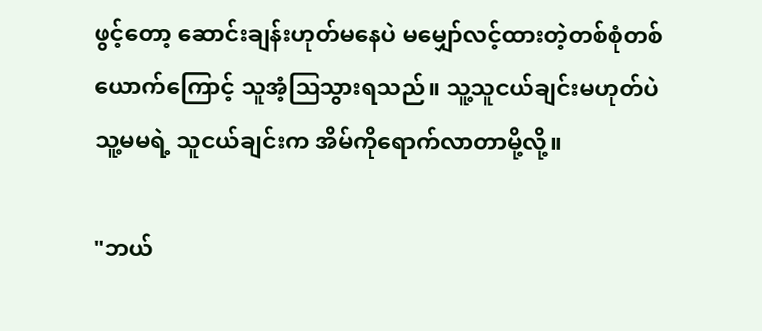ဖွင့်တော့ ဆောင်းချန်းဟုတ်မနေပဲ မမျှော်လင့်ထားတဲ့တစ်စုံတစ်ယောက်ကြောင့် သူအံ့ဩသွားရသည်။ သူ့သူငယ်ချင်းမဟုတ်ပဲ သူ့မမရဲ့ သူငယ်ချင်းက အိမ်ကိုရောက်လာတာမို့လို့။

"ဘယ်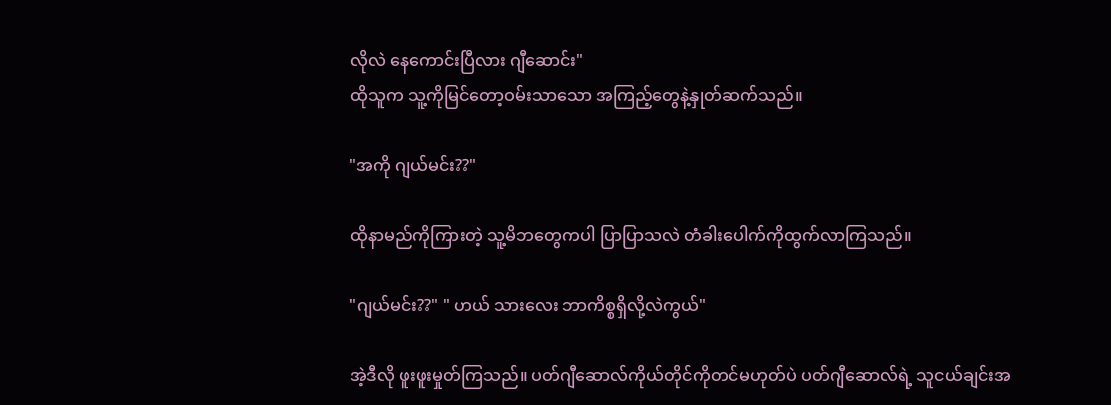လိုလဲ နေကောင်းပြီလား ဂျီဆောင်း"
ထိုသူက သူ့ကိုမြင်တော့ဝမ်းသာသော အကြည့်တွေနဲ့နှုတ်ဆက်သည်။

"အကို ဂျယ်မင်း??"

ထိုနာမည်ကိုကြားတဲ့ သူ့မိဘတွေကပါ ပြာပြာသလဲ တံခါးပေါက်ကိုထွက်လာကြသည်။

"ဂျယ်မင်း??" " ဟယ် သားလေး ဘာကိစ္စရှိလို့လဲကွယ်"

အဲ့ဒီလို ဖူးဖူးမှုတ်ကြသည်။ ပတ်ဂျီဆောလ်ကိုယ်တိုင်ကိုတင်မဟုတ်ပဲ ပတ်ဂျီဆောလ်ရဲ့ သူငယ်ချင်းအ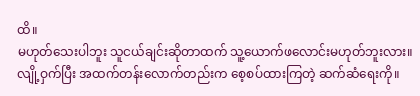ထိ။
မဟုတ်သေးပါဘူး သူငယ်ချင်းဆိုတာထက် သူ့ယောက်ဖလောင်းမဟုတ်ဘူးလား။
လျို့ဝှက်ပြီး အထက်တန်းလောက်တည်းက စေ့စပ်ထားကြတဲ့ ဆက်ဆံရေးကို။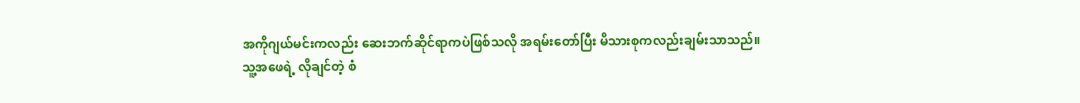အကိုဂျယ်မင်းကလည်း ဆေးဘက်ဆိုင်ရာကပဲဖြစ်သလို အရမ်းတော်ပြီး မိသားစုကလည်းချမ်းသာသည်။
သူ့အဖေရဲ့ လိုချင်တဲ့ စံ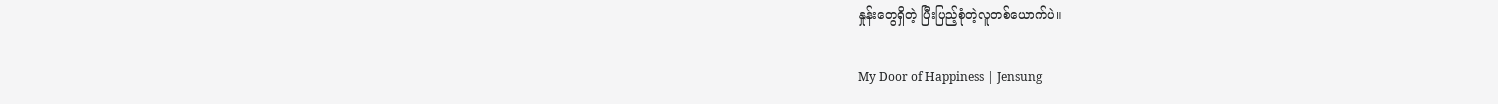နှုန်းတွေရှိတဲ့ ပြီးပြည့်စုံတဲ့လူတစ်ယောက်ပဲ။

My Door of Happiness | Jensung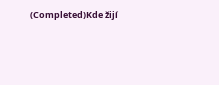(Completed)Kde žijí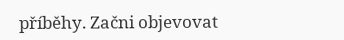příběhy. Začni objevovat